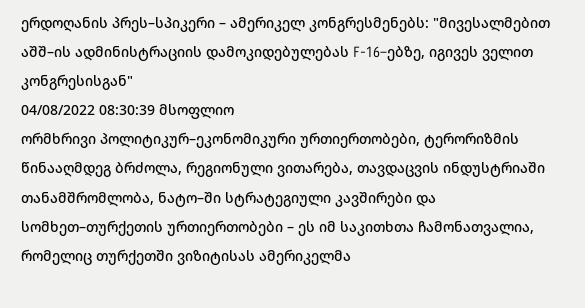ერდოღანის პრეს–სპიკერი – ამერიკელ კონგრესმენებს: "მივესალმებით აშშ–ის ადმინისტრაციის დამოკიდებულებას F-16–ებზე, იგივეს ველით კონგრესისგან"
04/08/2022 08:30:39 მსოფლიო
ორმხრივი პოლიტიკურ–ეკონომიკური ურთიერთობები, ტერორიზმის წინააღმდეგ ბრძოლა, რეგიონული ვითარება, თავდაცვის ინდუსტრიაში თანამშრომლობა, ნატო–ში სტრატეგიული კავშირები და სომხეთ–თურქეთის ურთიერთობები – ეს იმ საკითხთა ჩამონათვალია, რომელიც თურქეთში ვიზიტისას ამერიკელმა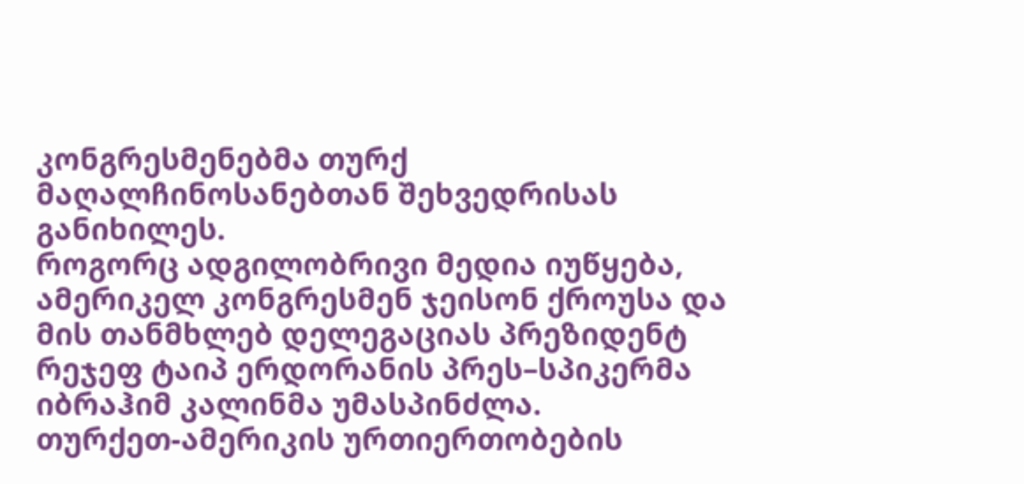კონგრესმენებმა თურქ მაღალჩინოსანებთან შეხვედრისას განიხილეს.
როგორც ადგილობრივი მედია იუწყება, ამერიკელ კონგრესმენ ჯეისონ ქროუსა და მის თანმხლებ დელეგაციას პრეზიდენტ რეჯეფ ტაიპ ერდორანის პრეს–სპიკერმა იბრაჰიმ კალინმა უმასპინძლა.
თურქეთ-ამერიკის ურთიერთობების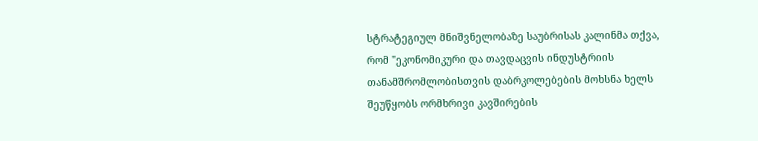სტრატეგიულ მნიშვნელობაზე საუბრისას კალინმა თქვა, რომ "ეკონომიკური და თავდაცვის ინდუსტრიის თანამშრომლობისთვის დაბრკოლებების მოხსნა ხელს შეუწყობს ორმხრივი კავშირების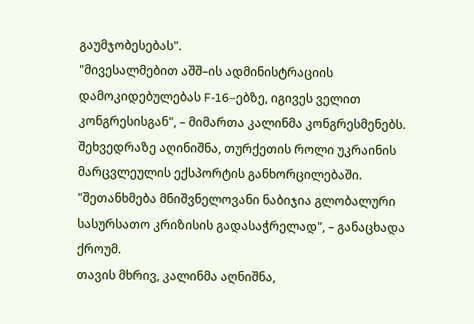გაუმჯობესებას".
"მივესალმებით აშშ–ის ადმინისტრაციის დამოკიდებულებას F-16–ებზე, იგივეს ველით კონგრესისგან", – მიმართა კალინმა კონგრესმენებს.
შეხვედრაზე აღინიშნა, თურქეთის როლი უკრაინის მარცვლეულის ექსპორტის განხორცილებაში.
"შეთანხმება მნიშვნელოვანი ნაბიჯია გლობალური სასურსათო კრიზისის გადასაჭრელად", – განაცხადა ქროუმ.
თავის მხრივ, კალინმა აღნიშნა,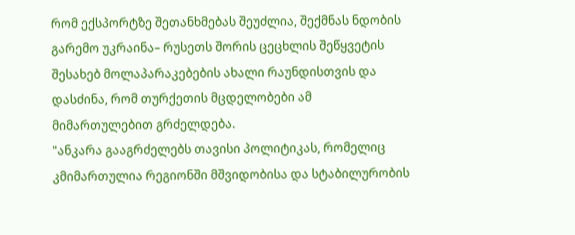რომ ექსპორტზე შეთანხმებას შეუძლია, შექმნას ნდობის გარემო უკრაინა– რუსეთს შორის ცეცხლის შეწყვეტის შესახებ მოლაპარაკებების ახალი რაუნდისთვის და დასძინა, რომ თურქეთის მცდელობები ამ მიმართულებით გრძელდება.
"ანკარა გააგრძელებს თავისი პოლიტიკას, რომელიც კმიმართულია რეგიონში მშვიდობისა და სტაბილურობის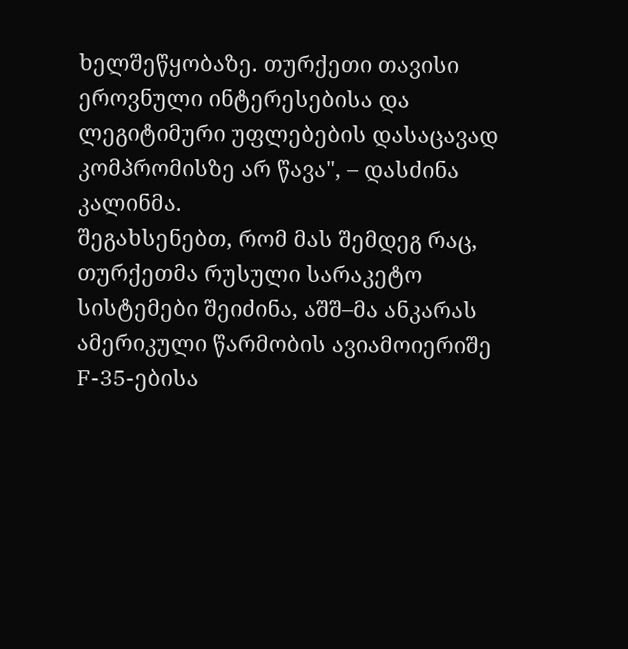ხელშეწყობაზე. თურქეთი თავისი ეროვნული ინტერესებისა და ლეგიტიმური უფლებების დასაცავად კომპრომისზე არ წავა", – დასძინა კალინმა.
შეგახსენებთ, რომ მას შემდეგ რაც, თურქეთმა რუსული სარაკეტო სისტემები შეიძინა, აშშ–მა ანკარას ამერიკული წარმობის ავიამოიერიშე F-35-ებისა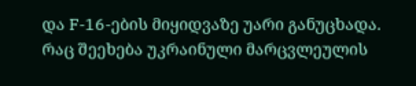და F-16-ების მიყიდვაზე უარი განუცხადა.
რაც შეეხება უკრაინული მარცვლეულის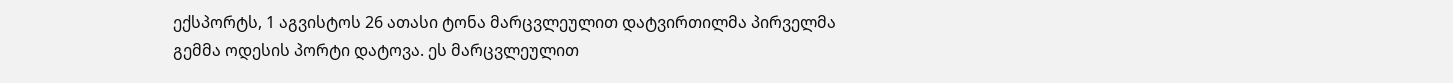ექსპორტს, 1 აგვისტოს 26 ათასი ტონა მარცვლეულით დატვირთილმა პირველმა გემმა ოდესის პორტი დატოვა. ეს მარცვლეულით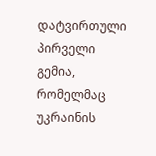დატვირთული პირველი გემია, რომელმაც უკრაინის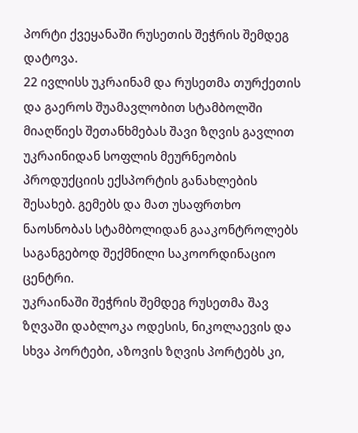პორტი ქვეყანაში რუსეთის შეჭრის შემდეგ დატოვა.
22 ივლისს უკრაინამ და რუსეთმა თურქეთის და გაეროს შუამავლობით სტამბოლში მიაღწიეს შეთანხმებას შავი ზღვის გავლით უკრაინიდან სოფლის მეურნეობის პროდუქციის ექსპორტის განახლების შესახებ. გემებს და მათ უსაფრთხო ნაოსნობას სტამბოლიდან გააკონტროლებს საგანგებოდ შექმნილი საკოორდინაციო ცენტრი.
უკრაინაში შეჭრის შემდეგ რუსეთმა შავ ზღვაში დაბლოკა ოდესის, ნიკოლაევის და სხვა პორტები, აზოვის ზღვის პორტებს კი,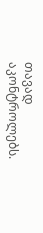თავად აკონტროლებს.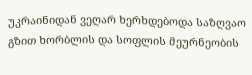უკრაინიდან ვეღარ ხერხდებოდა საზღვაო გზით ხორბლის და სოფლის მეურნეობის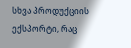სხვა პროდუქციის ექსპორტი, რაც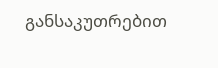განსაკუთრებით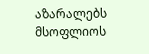აზარალებს მსოფლიოს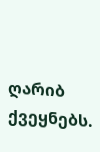ღარიბ ქვეყნებს.